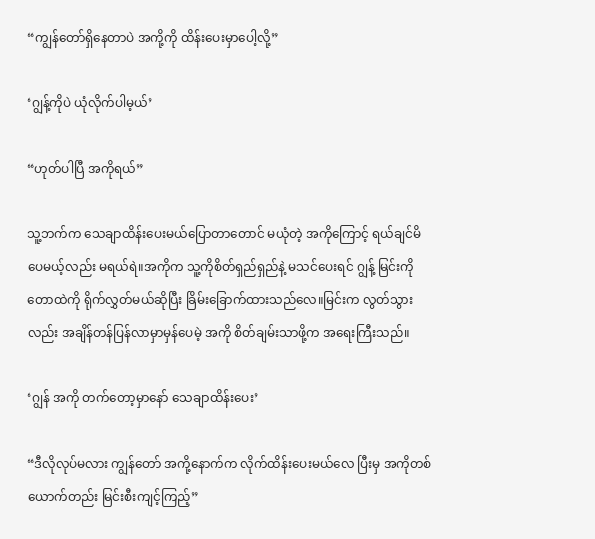“ကျွန်တော်ရှိနေတာပဲ အကို့ကို ထိန်းပေးမှာပေါ့လို့”

‘ဂျွန့်ကိုပဲ ယုံလိုက်ပါမ့ယ်’

“ဟုတ်ပါပြီ အကိုရယ်”

သူ့ဘက်က သေချာထိန်းပေးမယ်ပြောတာတောင် မယုံတဲ့ အကိုကြောင့် ရယ်ချင်မိပေမယ့်လည်း မရယ်ရဲ။အကိုက သူ့ကိုစိတ်ရှည်ရှည်နဲ့ မသင်ပေးရင် ဂျွန့် မြင်းကို တောထဲကို ရိုက်လွှတ်မယ်ဆိုပြီး ခြိမ်းခြောက်ထားသည်လေ။မြင်းက လွတ်သွားလည်း အချိန်တန်ပြန်လာမှာမှန်ပေမဲ့ အကို စိတ်ချမ်းသာဖို့က အရေးကြီးသည်။

‘ဂျွန် အကို တက်တော့မှာနော် သေချာထိန်းပေး’

“ဒီလိုလုပ်မလား ကျွန်တော် အကို့နောက်က လိုက်ထိန်းပေးမယ်လေ ပြီးမှ အကိုတစ်ယောက်တည်း မြင်းစီးကျင့်ကြည့်”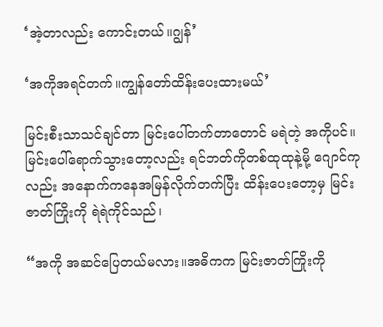‘အဲ့တာလည်း ကောင်းတယ်။ဂျွန်’

‘အကိုအရင်တက်။ကျွန်တော်ထိန်းပေးထားမယ်’

မြင်းစီးသာသင်ချင်တာ မြင်းပေါ်တက်တာတောင် မရဲတဲ့ အကိုပင်။မြင်းပေါ်ရောက်သွားတော့လည်း ရင်ဘတ်ကိုတစ်ထုထုနဲ့မို့ ဂျောင်ကုလည်း အနောက်ကနေအမြန်လိုက်တက်ပြီး ထိန်းပေးတော့မှ မြင်းဇာတ်ကြိုးကို ရဲရဲကိုင်သည်၊

“အကို အဆင်ပြေတယ်မလား။အဓိကက မြင်းဇာတ်ကြိုးကို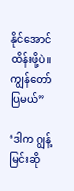နိုင်အောင်ထိန်းဖို့ပဲ။ကျွန်တော်ပြမယ်”

‘ဒါက ဂျွန့်မြင်းဆို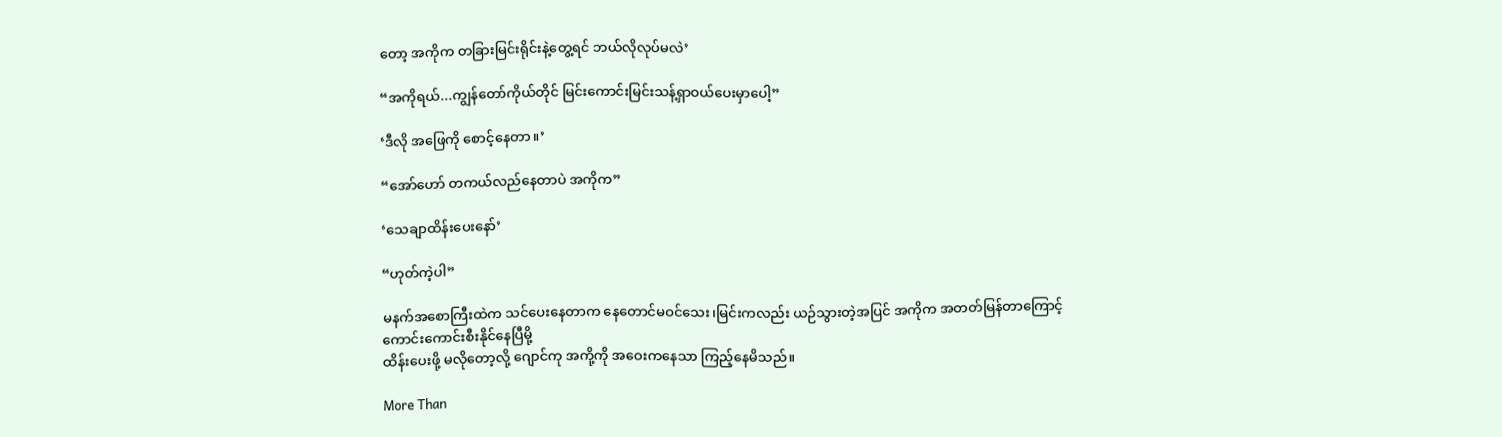တော့ အကိုက တခြားမြင်းရိုင်းနဲ့တွေ့ရင် ဘယ်လိုလုပ်မလဲ’

“အကိုရယ်...ကျွန်တော်ကိုယ်တိုင် မြင်းကောင်းမြင်းသန့်ရှာဝယ်ပေးမှာပေါ့”

‘ဒီလို အဖြေကို စောင့်နေတာ။’

“အော်ဟော် တကယ်လည်နေတာပဲ အကိုက”

‘သေချာထိန်းပေးနော်’

“ဟုတ်ကဲ့ပါ”

မနက်အစောကြီးထဲက သင်ပေးနေတာက နေတောင်မဝင်သေး၊မြင်းကလည်း ယဉ်သွားတဲ့အပြင် အကိုက အတတ်မြန်တာကြောင့်
ကောင်းကောင်းစီးနိုင်နေပြီမို့
ထိန်းပေးဖို့ မလိုတော့လို့ ဂျောင်ကု အကို့ကို အဝေးကနေသာ ကြည့်နေမိသည်။

More Than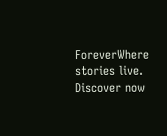ForeverWhere stories live. Discover now